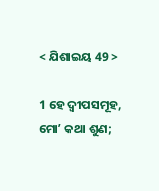< ଯିଶାଇୟ 49 >

1 ହେ ଦ୍ୱୀପସମୂହ, ମୋʼ କଥା ଶୁଣ;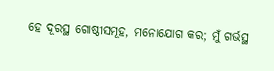ହେ ଦୂରସ୍ଥ ଗୋଷ୍ଠୀସମୂହ, ମନୋଯୋଗ କର; ମୁଁ ଗର୍ଭସ୍ଥ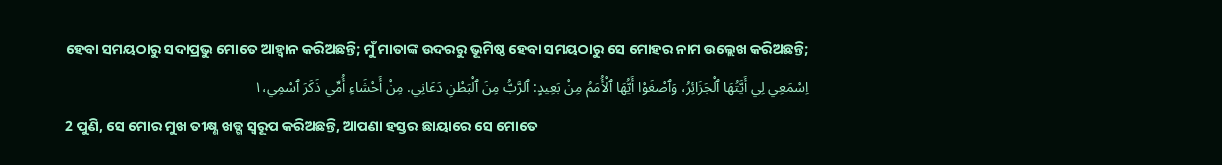ହେବା ସମୟଠାରୁ ସଦାପ୍ରଭୁ ମୋତେ ଆହ୍ୱାନ କରିଅଛନ୍ତି; ମୁଁ ମାତାଙ୍କ ଉଦରରୁ ଭୂମିଷ୍ଠ ହେବା ସମୟଠାରୁ ସେ ମୋହର ନାମ ଉଲ୍ଲେଖ କରିଅଛନ୍ତି;
اِسْمَعِي لِي أَيَّتُهَا ٱلْجَزَائِرُ، وَٱصْغَوْا أَيُّهَا ٱلْأُمَمُ مِنْ بَعِيدٍ: ٱلرَّبُّ مِنَ ٱلْبَطْنِ دَعَانِي. مِنْ أَحْشَاءِ أُمِّي ذَكَرَ ٱسْمِي،١
2 ପୁଣି, ସେ ମୋର ମୁଖ ତୀକ୍ଷ୍ଣ ଖଡ୍ଗ ସ୍ୱରୂପ କରିଅଛନ୍ତି, ଆପଣା ହସ୍ତର ଛାୟାରେ ସେ ମୋତେ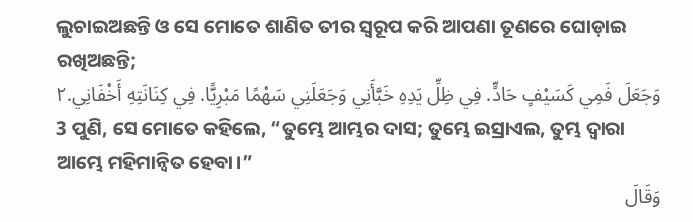ଲୁଚାଇଅଛନ୍ତି ଓ ସେ ମୋତେ ଶାଣିତ ତୀର ସ୍ୱରୂପ କରି ଆପଣା ତୂଣରେ ଘୋଡ଼ାଇ ରଖିଅଛନ୍ତି;
وَجَعَلَ فَمِي كَسَيْفٍ حَادٍّ. فِي ظِلِّ يَدِهِ خَبَّأَنِي وَجَعَلَنِي سَهْمًا مَبْرِيًّا. فِي كِنَانَتِهِ أَخْفَانِي.٢
3 ପୁଣି, ସେ ମୋତେ କହିଲେ, “ତୁମ୍ଭେ ଆମ୍ଭର ଦାସ; ତୁମ୍ଭେ ଇସ୍ରାଏଲ, ତୁମ୍ଭ ଦ୍ୱାରା ଆମ୍ଭେ ମହିମାନ୍ୱିତ ହେବା।”
وَقَالَ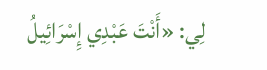لِي: «أَنْتَ عَبْدِي إِسْرَائِيلُ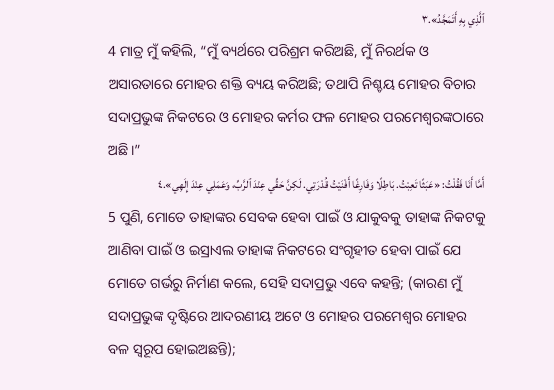ٱلَّذِي بِهِ أَتَمَجَّدُ».٣
4 ମାତ୍ର ମୁଁ କହିଲି, “ମୁଁ ବ୍ୟର୍ଥରେ ପରିଶ୍ରମ କରିଅଛି, ମୁଁ ନିରର୍ଥକ ଓ ଅସାରତାରେ ମୋହର ଶକ୍ତି ବ୍ୟୟ କରିଅଛି; ତଥାପି ନିଶ୍ଚୟ ମୋହର ବିଚାର ସଦାପ୍ରଭୁଙ୍କ ନିକଟରେ ଓ ମୋହର କର୍ମର ଫଳ ମୋହର ପରମେଶ୍ୱରଙ୍କଠାରେ ଅଛି।”
أَمَّا أَنَا فَقُلْتُ: «عَبَثًا تَعِبْتُ. بَاطِلًا وَفَارِغًا أَفْنَيْتُ قُدْرَتِي. لَكِنَّ حَقِّي عِنْدَ ٱلرَّبِّ، وَعَمَلِي عِنْدَ إِلَهِي».٤
5 ପୁଣି, ମୋତେ ତାହାଙ୍କର ସେବକ ହେବା ପାଇଁ ଓ ଯାକୁବକୁ ତାହାଙ୍କ ନିକଟକୁ ଆଣିବା ପାଇଁ ଓ ଇସ୍ରାଏଲ ତାହାଙ୍କ ନିକଟରେ ସଂଗୃହୀତ ହେବା ପାଇଁ ଯେ ମୋତେ ଗର୍ଭରୁ ନିର୍ମାଣ କଲେ, ସେହି ସଦାପ୍ରଭୁ ଏବେ କହନ୍ତି; (କାରଣ ମୁଁ ସଦାପ୍ରଭୁଙ୍କ ଦୃଷ୍ଟିରେ ଆଦରଣୀୟ ଅଟେ ଓ ମୋହର ପରମେଶ୍ୱର ମୋହର ବଳ ସ୍ୱରୂପ ହୋଇଅଛନ୍ତି);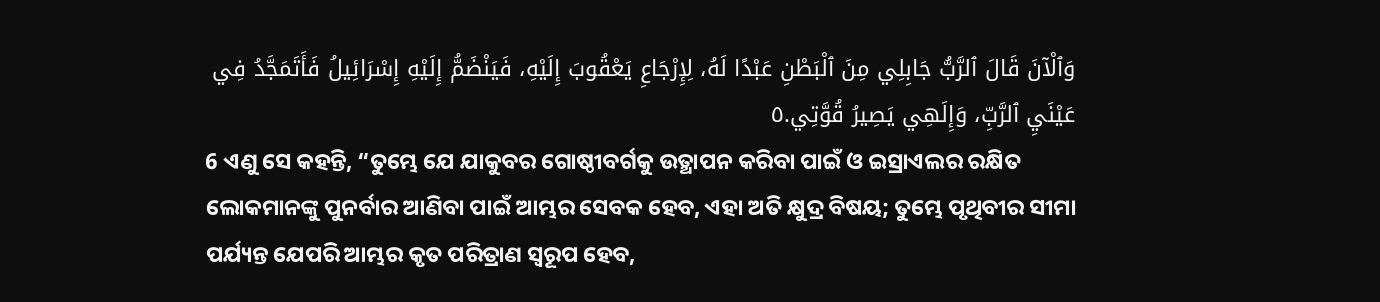وَٱلْآنَ قَالَ ٱلرَّبُّ جَابِلِي مِنَ ٱلْبَطْنِ عَبْدًا لَهُ، لِإِرْجَاعِ يَعْقُوبَ إِلَيْهِ، فَيَنْضَمُّ إِلَيْهِ إِسْرَائِيلُ فَأَتَمَجَّدُ فِي عَيْنَيِ ٱلرَّبِّ، وَإِلَهِي يَصِيرُ قُوَّتِي.٥
6 ଏଣୁ ସେ କହନ୍ତି, “ତୁମ୍ଭେ ଯେ ଯାକୁବର ଗୋଷ୍ଠୀବର୍ଗକୁ ଉତ୍ଥାପନ କରିବା ପାଇଁ ଓ ଇସ୍ରାଏଲର ରକ୍ଷିତ ଲୋକମାନଙ୍କୁ ପୁନର୍ବାର ଆଣିବା ପାଇଁ ଆମ୍ଭର ସେବକ ହେବ, ଏହା ଅତି କ୍ଷୁଦ୍ର ବିଷୟ; ତୁମ୍ଭେ ପୃଥିବୀର ସୀମା ପର୍ଯ୍ୟନ୍ତ ଯେପରି ଆମ୍ଭର କୃତ ପରିତ୍ରାଣ ସ୍ୱରୂପ ହେବ,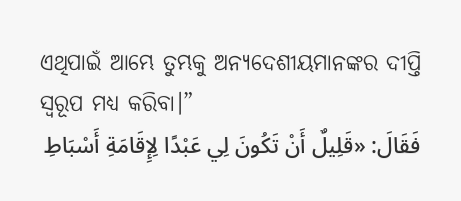ଏଥିପାଇଁ ଆମ୍ଭେ ତୁମ୍ଭକୁ ଅନ୍ୟଦେଶୀୟମାନଙ୍କର ଦୀପ୍ତି ସ୍ୱରୂପ ମଧ୍ୟ କରିବା।”
فَقَالَ: «قَلِيلٌ أَنْ تَكُونَ لِي عَبْدًا لِإِقَامَةِ أَسْبَاطِ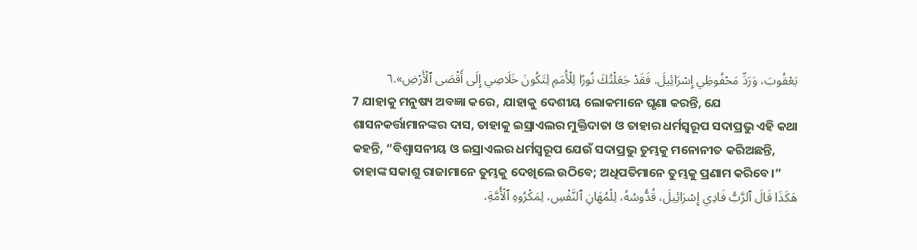يَعْقُوبَ، وَرَدِّ مَحْفُوظِي إِسْرَائِيلَ. فَقَدْ جَعَلْتُكَ نُورًا لِلْأُمَمِ لِتَكُونَ خَلَاصِي إِلَى أَقْصَى ٱلْأَرْضِ».٦
7 ଯାହାକୁ ମନୁଷ୍ୟ ଅବଜ୍ଞା କରେ, ଯାହାକୁ ଦେଶୀୟ ଲୋକମାନେ ଘୃଣା କରନ୍ତି, ଯେ ଶାସନକର୍ତ୍ତାମାନଙ୍କର ଦାସ, ତାହାକୁ ଇସ୍ରାଏଲର ମୁକ୍ତିଦାତା ଓ ତାହାର ଧର୍ମସ୍ୱରୂପ ସଦାପ୍ରଭୁ ଏହି କଥା କହନ୍ତି, “ବିଶ୍ୱାସନୀୟ ଓ ଇସ୍ରାଏଲର ଧର୍ମସ୍ୱରୂପ ଯେଉଁ ସଦାପ୍ରଭୁ ତୁମ୍ଭକୁ ମନୋନୀତ କରିଅଛନ୍ତି, ତାହାଙ୍କ ସକାଶୁ ରାଜାମାନେ ତୁମ୍ଭକୁ ଦେଖିଲେ ଉଠିବେ; ଅଧିପତିମାନେ ତୁମ୍ଭକୁ ପ୍ରଣାମ କରିବେ।”
هَكَذَا قَالَ ٱلرَّبُّ فَادِي إِسْرَائِيلَ، قُدُّوسُهُ، لِلْمُهَانِ ٱلنَّفْسِ، لِمَكْرُوهِ ٱلْأُمَّةِ،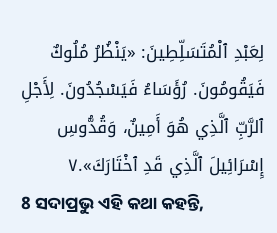لِعَبْدِ ٱلْمُتَسَلِّطِينَ: «يَنْظُرُ مُلُوكٌ فَيَقُومُونَ. رُؤَسَاءُ فَيَسْجُدُونَ. لِأَجْلِ ٱلرَّبِّ ٱلَّذِي هُوَ أَمِينٌ، وَقُدُّوسِ إِسْرَائِيلَ ٱلَّذِي قَدِ ٱخْتَارَكَ».٧
8 ସଦାପ୍ରଭୁ ଏହି କଥା କହନ୍ତି,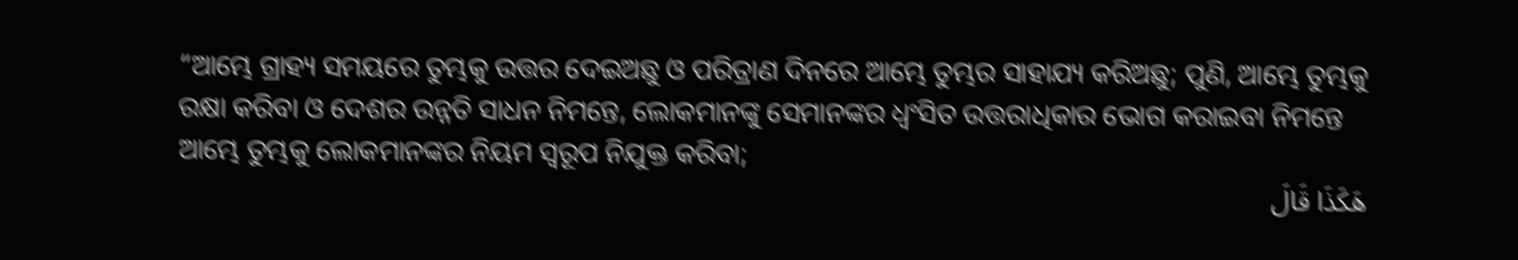“ଆମ୍ଭେ ଗ୍ରାହ୍ୟ ସମୟରେ ତୁମ୍ଭକୁ ଉତ୍ତର ଦେଇଅଛୁ ଓ ପରିତ୍ରାଣ ଦିନରେ ଆମ୍ଭେ ତୁମ୍ଭର ସାହାଯ୍ୟ କରିଅଛୁ; ପୁଣି, ଆମ୍ଭେ ତୁମ୍ଭକୁ ରକ୍ଷା କରିବା ଓ ଦେଶର ଉନ୍ନତି ସାଧନ ନିମନ୍ତେ, ଲୋକମାନଙ୍କୁ ସେମାନଙ୍କର ଧ୍ୱଂସିତ ଉତ୍ତରାଧିକାର ଭୋଗ କରାଇବା ନିମନ୍ତେ ଆମ୍ଭେ ତୁମ୍ଭକୁ ଲୋକମାନଙ୍କର ନିୟମ ସ୍ୱରୂପ ନିଯୁକ୍ତ କରିବା;
هَكَذَا قَالَ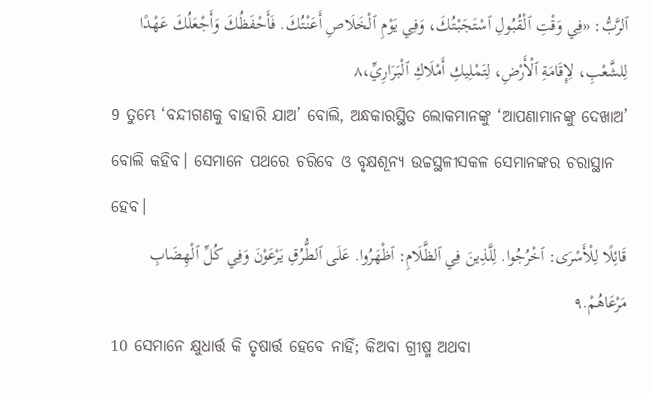ٱلرَّبُّ: «فِي وَقْتِ ٱلْقُبُولِ ٱسْتَجَبْتُكَ، وَفِي يَوْمِ ٱلْخَلَاصِ أَعَنْتُكَ. فَأَحْفَظُكَ وَأَجْعَلُكَ عَهْدًا لِلشَّعْبِ، لِإِقَامَةِ ٱلْأَرْضِ، لِتَمْلِيكِ أَمْلَاكِ ٱلْبَرَارِيِّ،٨
9 ତୁମ୍ଭେ ‘ବନ୍ଦୀଗଣକୁ ବାହାରି ଯାଅ’ ବୋଲି, ଅନ୍ଧକାରସ୍ଥିତ ଲୋକମାନଙ୍କୁ ‘ଆପଣାମାନଙ୍କୁ ଦେଖାଅ’ ବୋଲି କହିବ। ସେମାନେ ପଥରେ ଚରିବେ ଓ ବୃକ୍ଷଶୂନ୍ୟ ଉଚ୍ଚସ୍ଥଳୀସକଳ ସେମାନଙ୍କର ଚରାସ୍ଥାନ ହେବ।
قَائِلًا لِلْأَسْرَى: ٱخْرُجُوا. لِلَّذِينَ فِي ٱلظَّلَامِ: ٱظْهَرُوا. عَلَى ٱلطُّرُقِ يَرْعَوْنَ وَفِي كُلِّ ٱلْهِضَابِ مَرْعَاهُمْ.٩
10 ସେମାନେ କ୍ଷୁଧାର୍ତ୍ତ କି ତୃଷାର୍ତ୍ତ ହେବେ ନାହିଁ; କିଅବା ଗ୍ରୀଷ୍ମ ଅଥବା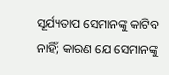ସୂର୍ଯ୍ୟତାପ ସେମାନଙ୍କୁ କାଟିବ ନାହିଁ; କାରଣ ଯେ ସେମାନଙ୍କୁ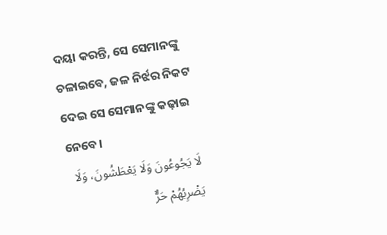ଦୟା କରନ୍ତି, ସେ ସେମାନଙ୍କୁ ଚଳାଇବେ, ଜଳ ନିର୍ଝର ନିକଟ ଦେଇ ସେ ସେମାନଙ୍କୁ କଢ଼ାଇ ନେବେ।
لَا يَجُوعُونَ وَلَا يَعْطَشُونَ، وَلَا يَضْرِبُهُمْ حَرٌّ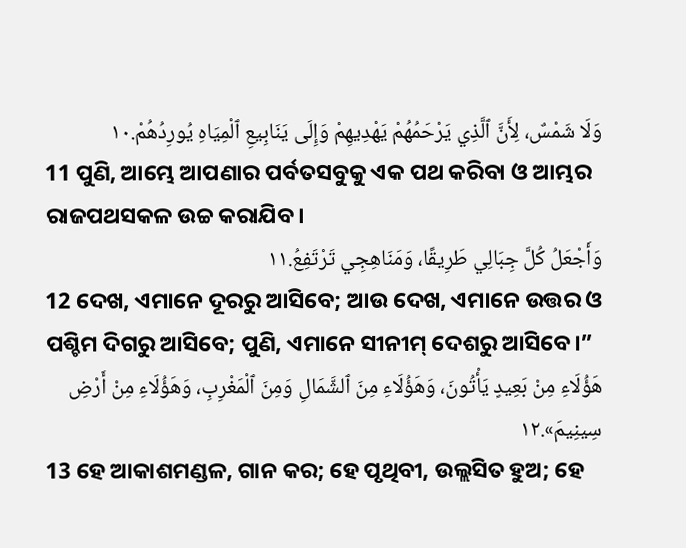وَلَا شَمْسٌ، لِأَنَّ ٱلَّذِي يَرْحَمُهُمْ يَهْدِيهِمْ وَإِلَى يَنَابِيعِ ٱلْمِيَاهِ يُورِدُهُمْ.١٠
11 ପୁଣି, ଆମ୍ଭେ ଆପଣାର ପର୍ବତସବୁକୁ ଏକ ପଥ କରିବା ଓ ଆମ୍ଭର ରାଜପଥସକଳ ଉଚ୍ଚ କରାଯିବ।
وَأَجْعَلُ كُلَّ جِبَالِي طَرِيقًا، وَمَنَاهِجِي تَرْتَفِعُ.١١
12 ଦେଖ, ଏମାନେ ଦୂରରୁ ଆସିବେ; ଆଉ ଦେଖ, ଏମାନେ ଉତ୍ତର ଓ ପଶ୍ଚିମ ଦିଗରୁ ଆସିବେ; ପୁଣି, ଏମାନେ ସୀନୀମ୍‍ ଦେଶରୁ ଆସିବେ।”
هَؤُلَاءِ مِنْ بَعِيدٍ يَأْتُونَ، وَهَؤُلَاءِ مِنَ ٱلشَّمَالِ وَمِنَ ٱلْمَغْرِبِ، وَهَؤُلَاءِ مِنْ أَرْضِ سِينِيمَ».١٢
13 ହେ ଆକାଶମଣ୍ଡଳ, ଗାନ କର; ହେ ପୃଥିବୀ, ଉଲ୍ଲସିତ ହୁଅ; ହେ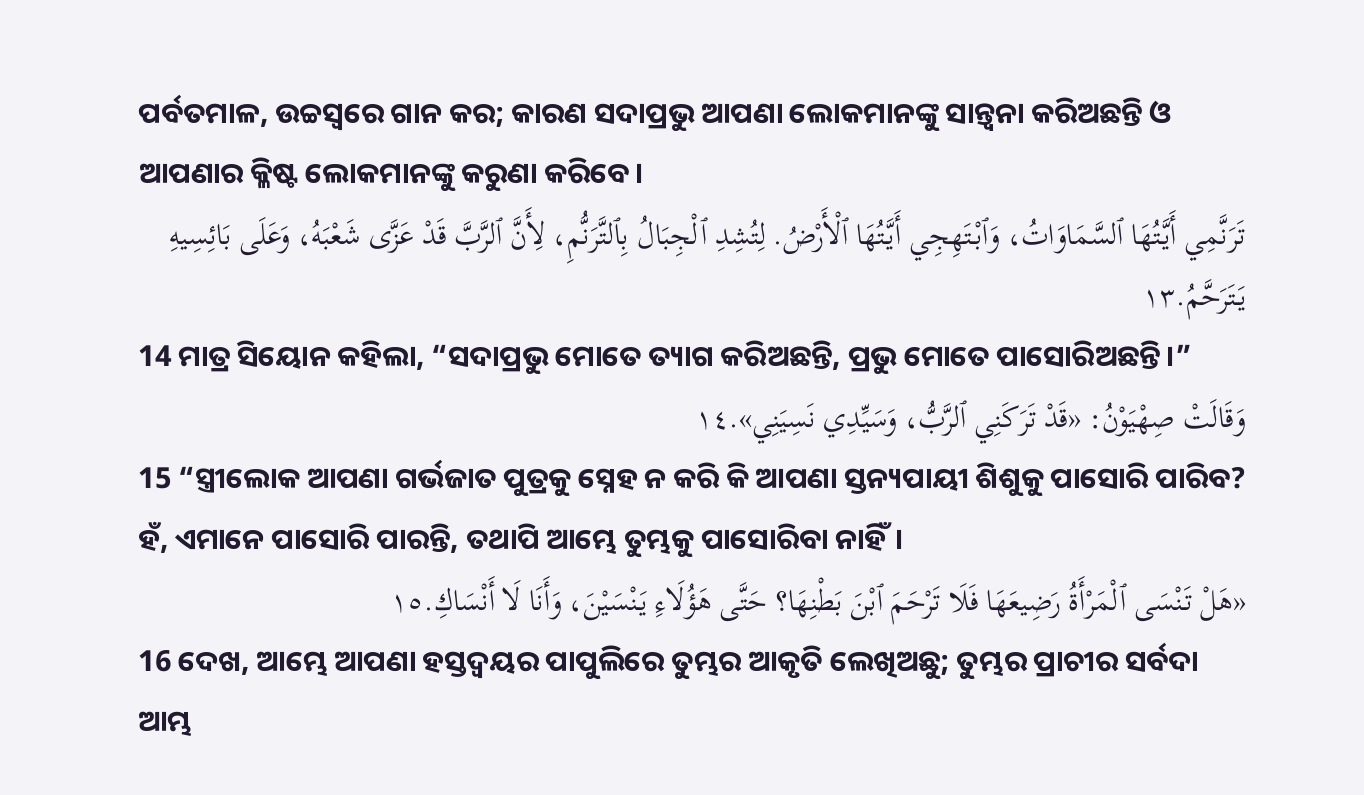ପର୍ବତମାଳ, ଉଚ୍ଚସ୍ୱରେ ଗାନ କର; କାରଣ ସଦାପ୍ରଭୁ ଆପଣା ଲୋକମାନଙ୍କୁ ସାନ୍ତ୍ୱନା କରିଅଛନ୍ତି ଓ ଆପଣାର କ୍ଳିଷ୍ଟ ଲୋକମାନଙ୍କୁ କରୁଣା କରିବେ।
تَرَنَّمِي أَيَّتُهَا ٱلسَّمَاوَاتُ، وَٱبْتَهِجِي أَيَّتُهَا ٱلْأَرْضُ. لِتُشِدِ ٱلْجِبَالُ بِٱلتَّرَنُّمِ، لِأَنَّ ٱلرَّبَّ قَدْ عَزَّى شَعْبَهُ، وَعَلَى بَائِسِيهِ يَتَرَحَّمُ.١٣
14 ମାତ୍ର ସିୟୋନ କହିଲା, “ସଦାପ୍ରଭୁ ମୋତେ ତ୍ୟାଗ କରିଅଛନ୍ତି, ପ୍ରଭୁ ମୋତେ ପାସୋରିଅଛନ୍ତି।”
وَقَالَتْ صِهْيَوْنُ: «قَدْ تَرَكَنِي ٱلرَّبُّ، وَسَيِّدِي نَسِيَنِي».١٤
15 “ସ୍ତ୍ରୀଲୋକ ଆପଣା ଗର୍ଭଜାତ ପୁତ୍ରକୁ ସ୍ନେହ ନ କରି କି ଆପଣା ସ୍ତନ୍ୟପାୟୀ ଶିଶୁକୁ ପାସୋରି ପାରିବ? ହଁ, ଏମାନେ ପାସୋରି ପାରନ୍ତି, ତଥାପି ଆମ୍ଭେ ତୁମ୍ଭକୁ ପାସୋରିବା ନାହିଁ।
«هَلْ تَنْسَى ٱلْمَرْأَةُ رَضِيعَهَا فَلَا تَرْحَمَ ٱبْنَ بَطْنِهَا؟ حَتَّى هَؤُلَاءِ يَنْسَيْنَ، وَأَنَا لَا أَنْسَاكِ.١٥
16 ଦେଖ, ଆମ୍ଭେ ଆପଣା ହସ୍ତଦ୍ୱୟର ପାପୁଲିରେ ତୁମ୍ଭର ଆକୃତି ଲେଖିଅଛୁ; ତୁମ୍ଭର ପ୍ରାଚୀର ସର୍ବଦା ଆମ୍ଭ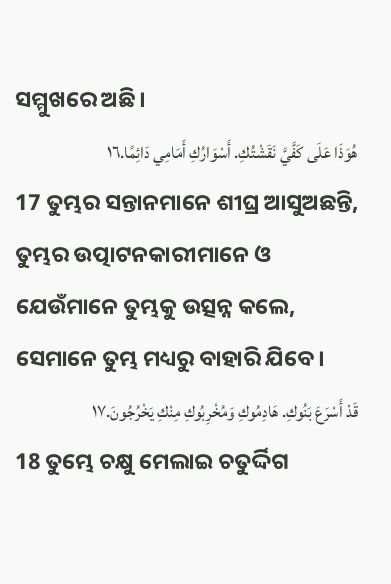ସମ୍ମୁଖରେ ଅଛି।
هُوَذَا عَلَى كَفَّيَّ نَقَشْتُكِ. أَسْوَارُكِ أَمَامِي دَائِمًا.١٦
17 ତୁମ୍ଭର ସନ୍ତାନମାନେ ଶୀଘ୍ର ଆସୁଅଛନ୍ତି, ତୁମ୍ଭର ଉତ୍ପାଟନକାରୀମାନେ ଓ ଯେଉଁମାନେ ତୁମ୍ଭକୁ ଉତ୍ସନ୍ନ କଲେ, ସେମାନେ ତୁମ୍ଭ ମଧ୍ୟରୁ ବାହାରି ଯିବେ।
قَدْ أَسْرَعَ بَنُوكِ. هَادِمُوكِ وَمُخْرِبُوكِ مِنْكِ يَخْرُجُونَ.١٧
18 ତୁମ୍ଭେ ଚକ୍ଷୁ ମେଲାଇ ଚତୁର୍ଦ୍ଦିଗ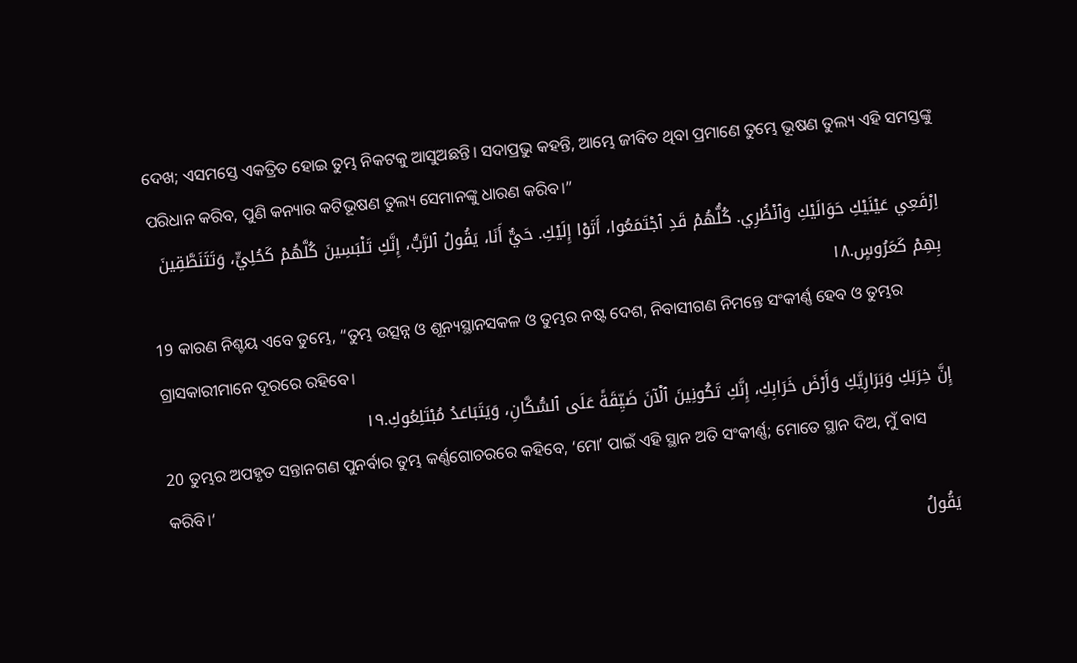ଦେଖ; ଏସମସ୍ତେ ଏକତ୍ରିତ ହୋଇ ତୁମ୍ଭ ନିକଟକୁ ଆସୁଅଛନ୍ତି। ସଦାପ୍ରଭୁ କହନ୍ତି, ଆମ୍ଭେ ଜୀବିତ ଥିବା ପ୍ରମାଣେ ତୁମ୍ଭେ ଭୂଷଣ ତୁଲ୍ୟ ଏହି ସମସ୍ତଙ୍କୁ ପରିଧାନ କରିବ, ପୁଣି କନ୍ୟାର କଟିଭୂଷଣ ତୁଲ୍ୟ ସେମାନଙ୍କୁ ଧାରଣ କରିବ।”
اِرْفَعِي عَيْنَيْكِ حَوَالَيْكِ وَٱنْظُرِي. كُلُّهُمْ قَدِ ٱجْتَمَعُوا، أَتَوْا إِلَيْكِ. حَيٌّ أَنَا، يَقُولُ ٱلرَّبُّ، إِنَّكِ تَلْبَسِينَ كُلَّهُمْ كَحُلِيٍّ، وَتَتَنَطَّقِينَ بِهِمْ كَعَرُوسٍ.١٨
19 କାରଣ ନିଶ୍ଚୟ ଏବେ ତୁମ୍ଭେ, “ତୁମ୍ଭ ଉତ୍ସନ୍ନ ଓ ଶୂନ୍ୟସ୍ଥାନସକଳ ଓ ତୁମ୍ଭର ନଷ୍ଟ ଦେଶ, ନିବାସୀଗଣ ନିମନ୍ତେ ସଂକୀର୍ଣ୍ଣ ହେବ ଓ ତୁମ୍ଭର ଗ୍ରାସକାରୀମାନେ ଦୂରରେ ରହିବେ।
إِنَّ خِرَبَكِ وَبَرَارِيَّكِ وَأَرْضَ خَرَابِكِ، إِنَّكِ تَكُونِينَ ٱلْآنَ ضَيِّقَةً عَلَى ٱلسُّكَّانِ، وَيَتَبَاعَدُ مُبْتَلِعُوكِ.١٩
20 ତୁମ୍ଭର ଅପହୃତ ସନ୍ତାନଗଣ ପୁନର୍ବାର ତୁମ୍ଭ କର୍ଣ୍ଣଗୋଚରରେ କହିବେ, ‘ମୋʼ ପାଇଁ ଏହି ସ୍ଥାନ ଅତି ସଂକୀର୍ଣ୍ଣ; ମୋତେ ସ୍ଥାନ ଦିଅ, ମୁଁ ବାସ କରିବି।’
يَقُولُ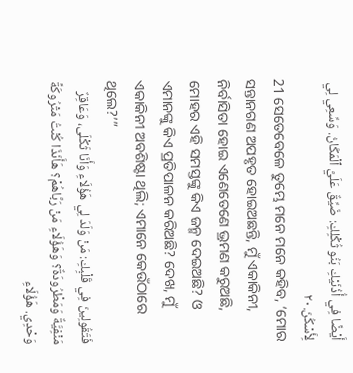أَيْضًا فِي أُذُنَيْكِ بَنُو ثُكْلِكِ: ضَيِّقٌ عَلَيَّ ٱلْمَكَانُ. وَسِّعِي لِي لِأَسْكُنَ.٢٠
21 ସେତେବେଳେ ତୁମ୍ଭେ ମନେ ମନେ କହିବ, ‘ମୋର ସନ୍ତାନଗଣ ଅପହୃତ ହୋଇଅଛନ୍ତି, ମୁଁ ଏକାକିନୀ, ନିର୍ବାସିତା ହୋଇ ଏଣେତେଣେ ଭ୍ରମଣ କରୁଅଛି, ମୋହର ଏହି ସମସ୍ତଙ୍କୁ କିଏ ଜନ୍ମ ଦେଇଅଛି? ଓ ଏମାନଙ୍କୁ କିଏ ପ୍ରତିପାଳନ କରିଅଛି? ଦେଖ, ମୁଁ ଏକାକିନୀ ଅବଶିଷ୍ଟା ଥିଲି; ଏମାନେ କେଉଁଠାରେ ଥିଲେ?’”
فَتَقُولِينَ فِي قَلْبِكِ: مَنْ وَلَدَ لِي هَؤُلَاءِ وَأَنَا ثَكْلَى، وَعَاقِرٌ مَنْفِيَّةٌ وَمَطْرُودَةٌ؟ وَهَؤُلَاءِ مَنْ رَبَّاهُمْ؟ هَأَنَذَا كُنْتُ مَتْرُوكَةً وَحْدِي. هَؤُلَاءِ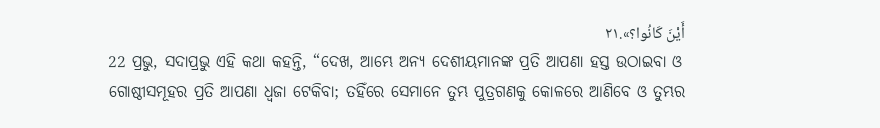أَيْنَ كَانُوا؟».٢١
22 ପ୍ରଭୁ, ସଦାପ୍ରଭୁ ଏହି କଥା କହନ୍ତି, “ଦେଖ, ଆମ୍ଭେ ଅନ୍ୟ ଦେଶୀୟମାନଙ୍କ ପ୍ରତି ଆପଣା ହସ୍ତ ଉଠାଇବା ଓ ଗୋଷ୍ଠୀସମୂହର ପ୍ରତି ଆପଣା ଧ୍ୱଜା ଟେକିବା; ତହିଁରେ ସେମାନେ ତୁମ୍ଭ ପୁତ୍ରଗଣକୁ କୋଳରେ ଆଣିବେ ଓ ତୁମ୍ଭର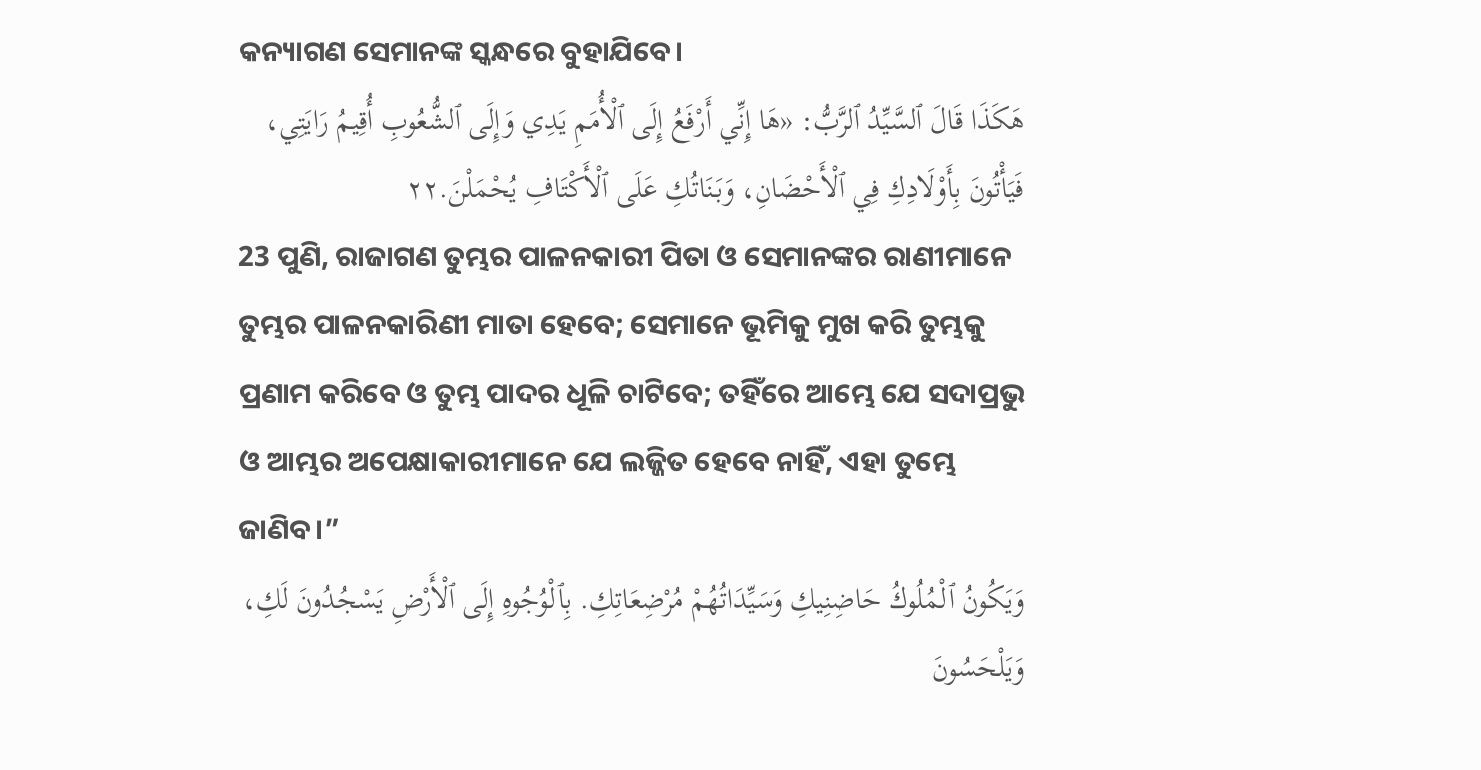କନ୍ୟାଗଣ ସେମାନଙ୍କ ସ୍କନ୍ଧରେ ବୁହାଯିବେ।
هَكَذَا قَالَ ٱلسَّيِّدُ ٱلرَّبُّ: «هَا إِنِّي أَرْفَعُ إِلَى ٱلْأُمَمِ يَدِي وَإِلَى ٱلشُّعُوبِ أُقِيمُ رَايَتِي، فَيَأْتُونَ بِأَوْلَادِكِ فِي ٱلْأَحْضَانِ، وَبَنَاتُكِ عَلَى ٱلْأَكْتَافِ يُحْمَلْنَ.٢٢
23 ପୁଣି, ରାଜାଗଣ ତୁମ୍ଭର ପାଳନକାରୀ ପିତା ଓ ସେମାନଙ୍କର ରାଣୀମାନେ ତୁମ୍ଭର ପାଳନକାରିଣୀ ମାତା ହେବେ; ସେମାନେ ଭୂମିକୁ ମୁଖ କରି ତୁମ୍ଭକୁ ପ୍ରଣାମ କରିବେ ଓ ତୁମ୍ଭ ପାଦର ଧୂଳି ଚାଟିବେ; ତହିଁରେ ଆମ୍ଭେ ଯେ ସଦାପ୍ରଭୁ ଓ ଆମ୍ଭର ଅପେକ୍ଷାକାରୀମାନେ ଯେ ଲଜ୍ଜିତ ହେବେ ନାହିଁ, ଏହା ତୁମ୍ଭେ ଜାଣିବ।”
وَيَكُونُ ٱلْمُلُوكُ حَاضِنِيكِ وَسَيِّدَاتُهُمْ مُرْضِعَاتِكِ. بِٱلْوُجُوهِ إِلَى ٱلْأَرْضِ يَسْجُدُونَ لَكِ، وَيَلْحَسُونَ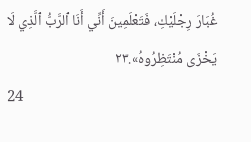غُبَارَ رِجْلَيْكِ، فَتَعْلَمِينَ أَنِّي أَنَا ٱلرَّبُّ ٱلَّذِي لَا يَخْزَى مُنْتَظِرُوهُ».٢٣
24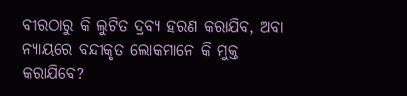ବୀରଠାରୁ କି ଲୁଟିତ ଦ୍ରବ୍ୟ ହରଣ କରାଯିବ, ଅବା ନ୍ୟାୟରେ ବନ୍ଦୀକୃତ ଲୋକମାନେ କି ମୁକ୍ତ କରାଯିବେ?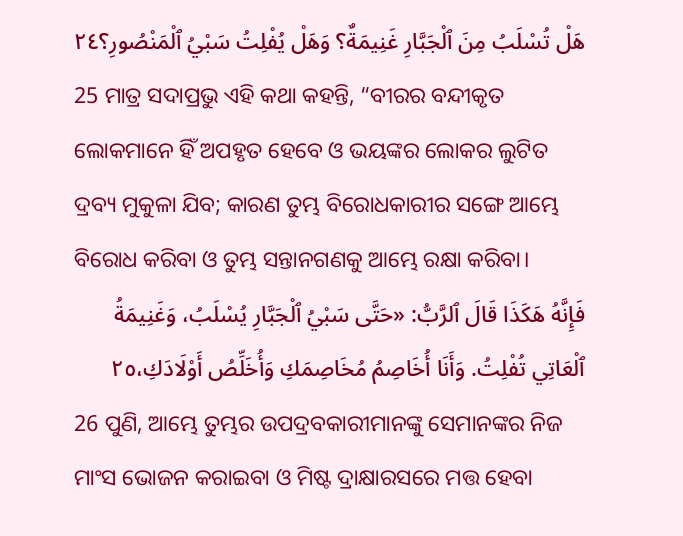هَلْ تُسْلَبُ مِنَ ٱلْجَبَّارِ غَنِيمَةٌ؟ وَهَلْ يُفْلِتُ سَبْيُ ٱلْمَنْصُورِ؟٢٤
25 ମାତ୍ର ସଦାପ୍ରଭୁ ଏହି କଥା କହନ୍ତି, “ବୀରର ବନ୍ଦୀକୃତ ଲୋକମାନେ ହିଁ ଅପହୃତ ହେବେ ଓ ଭୟଙ୍କର ଲୋକର ଲୁଟିତ ଦ୍ରବ୍ୟ ମୁକୁଳା ଯିବ; କାରଣ ତୁମ୍ଭ ବିରୋଧକାରୀର ସଙ୍ଗେ ଆମ୍ଭେ ବିରୋଧ କରିବା ଓ ତୁମ୍ଭ ସନ୍ତାନଗଣକୁ ଆମ୍ଭେ ରକ୍ଷା କରିବା।
فَإِنَّهُ هَكَذَا قَالَ ٱلرَّبُّ: «حَتَّى سَبْيُ ٱلْجَبَّارِ يُسْلَبُ، وَغَنِيمَةُ ٱلْعَاتِي تُفْلِتُ. وَأَنَا أُخَاصِمُ مُخَاصِمَكِ وَأُخَلِّصُ أَوْلَادَكِ،٢٥
26 ପୁଣି, ଆମ୍ଭେ ତୁମ୍ଭର ଉପଦ୍ରବକାରୀମାନଙ୍କୁ ସେମାନଙ୍କର ନିଜ ମାଂସ ଭୋଜନ କରାଇବା ଓ ମିଷ୍ଟ ଦ୍ରାକ୍ଷାରସରେ ମତ୍ତ ହେବା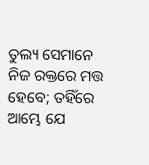ତୁଲ୍ୟ ସେମାନେ ନିଜ ରକ୍ତରେ ମତ୍ତ ହେବେ; ତହିଁରେ ଆମ୍ଭେ ଯେ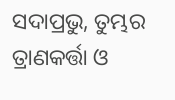ସଦାପ୍ରଭୁ, ତୁମ୍ଭର ତ୍ରାଣକର୍ତ୍ତା ଓ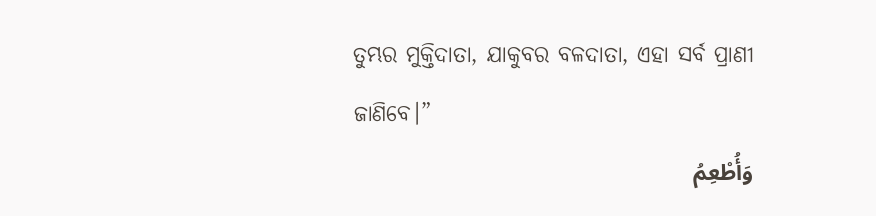ତୁମ୍ଭର ମୁକ୍ତିଦାତା, ଯାକୁବର ବଳଦାତା, ଏହା ସର୍ବ ପ୍ରାଣୀ ଜାଣିବେ।”
وَأُطْعِمُ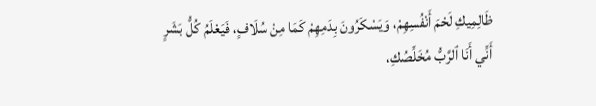ظَالِمِيكِ لَحْمَ أَنْفُسِهِمْ، وَيَسْكَرُونَ بِدَمِهِمْ كَمَا مِنْ سُلَافٍ، فَيَعْلَمُ كُلُّ بَشَرٍ أَنِّي أَنَا ٱلرَّبُّ مُخَلِّصُكِ،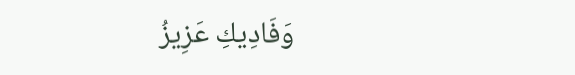وَفَادِيكِ عَزِيزُ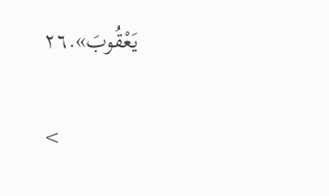يَعْقُوبَ».٢٦

<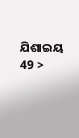ଯିଶାଇୟ 49 >